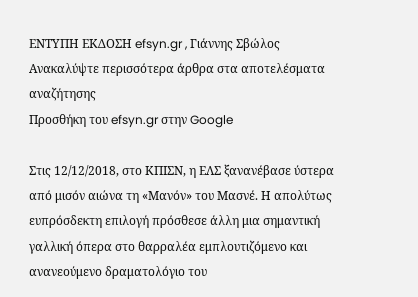ΕΝΤΥΠΗ ΕΚΔΟΣΗ efsyn.gr , Γιάννης Σβώλος
Ανακαλύψτε περισσότερα άρθρα στα αποτελέσματα αναζήτησης
Προσθήκη του efsyn.gr στην Google

Στις 12/12/2018, στο ΚΠΙΣΝ, η ΕΛΣ ξανανέβασε ύστερα από μισόν αιώνα τη «Μανόν» του Μασνέ. Η απολύτως ευπρόσδεκτη επιλογή πρόσθεσε άλλη μια σημαντική γαλλική όπερα στο θαρραλέα εμπλουτιζόμενο και ανανεούμενο δραματολόγιο του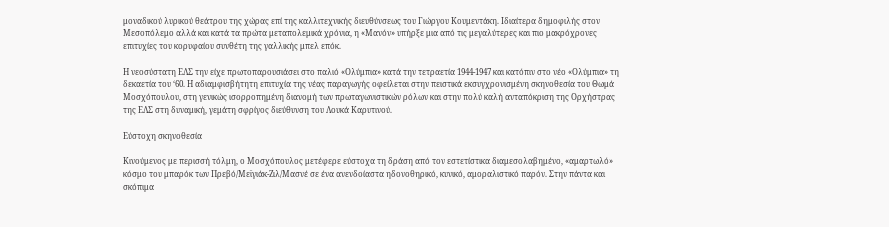μοναδικού λυρικού θεάτρου της χώρας επί της καλλιτεχνικής διευθύνσεως του Γιώργου Κουμεντάκη. Ιδιαίτερα δημοφιλής στον Μεσοπόλεμο αλλά και κατά τα πρώτα μεταπολεμικά χρόνια, η «Μανόν» υπήρξε μια από τις μεγαλύτερες και πιο μακρόχρονες επιτυχίες του κορυφαίου συνθέτη της γαλλικής μπελ επόκ.

Η νεοσύστατη ΕΛΣ την είχε πρωτοπαρουσιάσει στο παλιό «Ολύμπια» κατά την τετραετία 1944-1947 και κατόπιν στο νέο «Ολύμπια» τη δεκαετία του ‘60. Η αδιαμφισβήτητη επιτυχία της νέας παραγωγής οφείλεται στην πειστικά εκσυγχρονισμένη σκηνοθεσία του Θωμά Μοσχόπουλου, στη γενικώς ισορροπημένη διανομή των πρωταγωνιστικών ρόλων και στην πολύ καλή ανταπόκριση της Ορχήστρας της ΕΛΣ στη δυναμική, γεμάτη σφρίγος διεύθυνση του Λουκά Καρυτινού.

Εύστοχη σκηνοθεσία

Κινούμενος με περισσή τόλμη, ο Μοσχόπουλος μετέφερε εύστοχα τη δράση από τον εστετίστικα διαμεσολαβημένο, «αμαρτωλό» κόσμο του μπαρόκ των Πρεβό/Μεϊγιάκ-Ζιλ/Μασνέ σε ένα ανενδοίαστα ηδονοθηρικό, κυνικό, αμοραλιστικό παρόν. Στην πάντα και σκόπιμα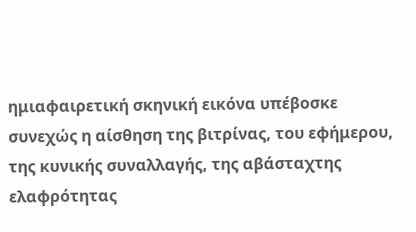ημιαφαιρετική σκηνική εικόνα υπέβοσκε συνεχώς η αίσθηση της βιτρίνας, του εφήμερου, της κυνικής συναλλαγής, της αβάσταχτης ελαφρότητας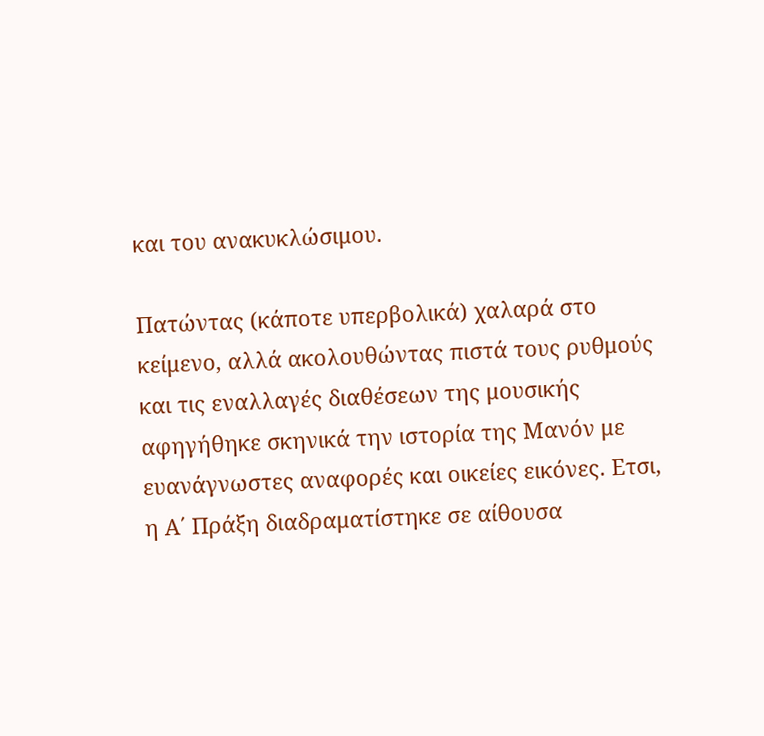και του ανακυκλώσιμου.

Πατώντας (κάποτε υπερβολικά) χαλαρά στο κείμενο, αλλά ακολουθώντας πιστά τους ρυθμούς και τις εναλλαγές διαθέσεων της μουσικής αφηγήθηκε σκηνικά την ιστορία της Μανόν με ευανάγνωστες αναφορές και οικείες εικόνες. Ετσι, η Α΄ Πράξη διαδραματίστηκε σε αίθουσα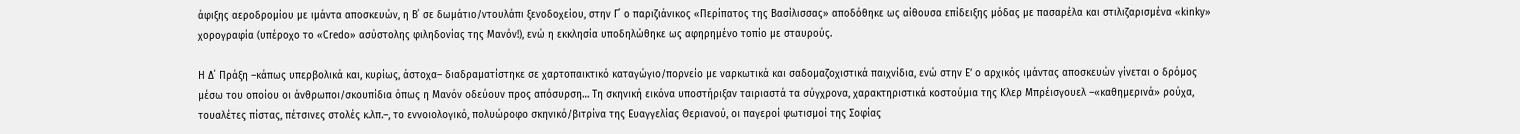άφιξης αεροδρομίου με ιμάντα αποσκευών, η Β΄ σε δωμάτιο/ντουλάπι ξενοδοχείου, στην Γ΄ ο παριζιάνικος «Περίπατος της Βασίλισσας» αποδόθηκε ως αίθουσα επίδειξης μόδας με πασαρέλα και στιλιζαρισμένα «kinky» χορογραφία (υπέροχο το «Credo» ασύστολης φιληδονίας της Μανόν!), ενώ η εκκλησία υποδηλώθηκε ως αφηρημένο τοπίο με σταυρούς.

Η Δ΄ Πράξη –κάπως υπερβολικά και, κυρίως, άστοχα– διαδραματίστηκε σε χαρτοπαικτικό καταγώγιο/πορνείο με ναρκωτικά και σαδομαζοχιστικά παιχνίδια, ενώ στην Ε’ ο αρχικός ιμάντας αποσκευών γίνεται ο δρόμος μέσω του οποίου οι άνθρωποι/σκουπίδια όπως η Μανόν οδεύουν προς απόσυρση… Τη σκηνική εικόνα υποστήριξαν ταιριαστά τα σύγχρονα, χαρακτηριστικά κοστούμια της Κλερ Μπρέισγουελ –«καθημερινά» ρούχα, τουαλέτες πίστας, πέτσινες στολές κ.λπ.–, το εννοιολογικό, πολυώροφο σκηνικό/βιτρίνα της Ευαγγελίας Θεριανού, οι παγεροί φωτισμοί της Σοφίας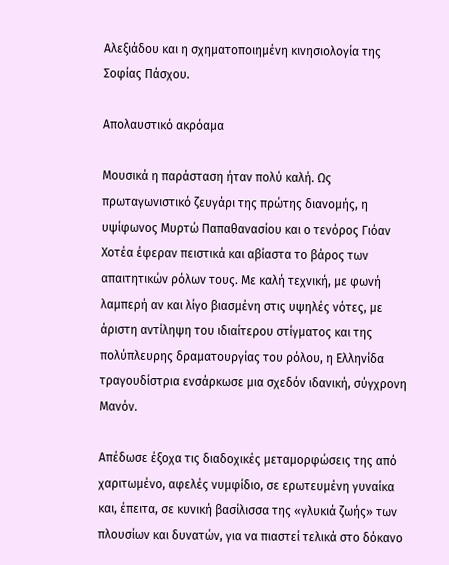Αλεξιάδου και η σχηματοποιημένη κινησιολογία της Σοφίας Πάσχου.

Απολαυστικό ακρόαμα

Μουσικά η παράσταση ήταν πολύ καλή. Ως πρωταγωνιστικό ζευγάρι της πρώτης διανομής, η υψίφωνος Μυρτώ Παπαθανασίου και ο τενόρος Γιόαν Χοτέα έφεραν πειστικά και αβίαστα το βάρος των απαιτητικών ρόλων τους. Με καλή τεχνική, με φωνή λαμπερή αν και λίγο βιασμένη στις υψηλές νότες, με άριστη αντίληψη του ιδιαίτερου στίγματος και της πολύπλευρης δραματουργίας του ρόλου, η Ελληνίδα τραγουδίστρια ενσάρκωσε μια σχεδόν ιδανική, σύγχρονη Μανόν.

Απέδωσε έξοχα τις διαδοχικές μεταμορφώσεις της από χαριτωμένο, αφελές νυμφίδιο, σε ερωτευμένη γυναίκα και, έπειτα, σε κυνική βασίλισσα της «γλυκιά ζωής» των πλουσίων και δυνατών, για να πιαστεί τελικά στο δόκανο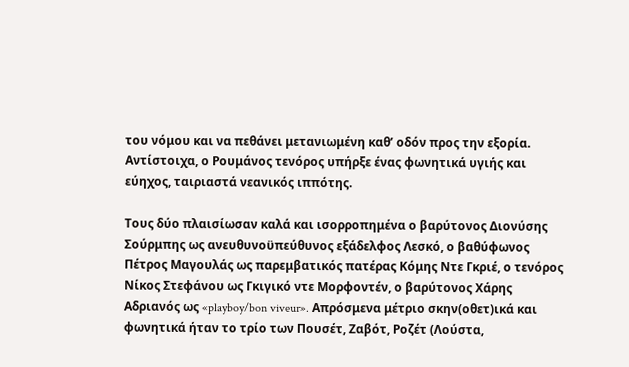του νόμου και να πεθάνει μετανιωμένη καθ’ οδόν προς την εξορία. Αντίστοιχα, ο Ρουμάνος τενόρος υπήρξε ένας φωνητικά υγιής και εύηχος, ταιριαστά νεανικός ιππότης.

Τους δύο πλαισίωσαν καλά και ισορροπημένα ο βαρύτονος Διονύσης Σούρμπης ως ανευθυνοϋπεύθυνος εξάδελφος Λεσκό, ο βαθύφωνος Πέτρος Μαγουλάς ως παρεμβατικός πατέρας Κόμης Ντε Γκριέ, ο τενόρος Νίκος Στεφάνου ως Γκιγικό ντε Μορφοντέν, ο βαρύτονος Χάρης Αδριανός ως «playboy/bon viveur». Απρόσμενα μέτριο σκην(οθετ)ικά και φωνητικά ήταν το τρίο των Πουσέτ, Ζαβότ, Ροζέτ (Λούστα,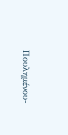Πουλημένου-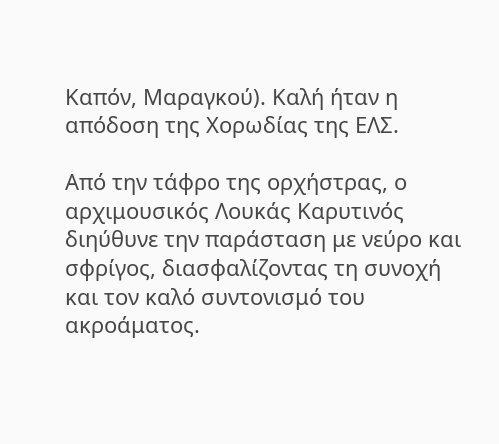Καπόν, Μαραγκού). Καλή ήταν η απόδοση της Χορωδίας της ΕΛΣ.

Από την τάφρο της ορχήστρας, ο αρχιμουσικός Λουκάς Καρυτινός διηύθυνε την παράσταση με νεύρο και σφρίγος, διασφαλίζοντας τη συνοχή και τον καλό συντονισμό του ακροάματος.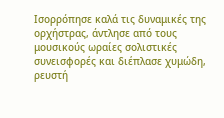Ισορρόπησε καλά τις δυναμικές της ορχήστρας, άντλησε από τους μουσικούς ωραίες σολιστικές συνεισφορές και διέπλασε χυμώδη, ρευστή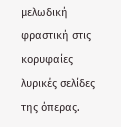μελωδική φραστική στις κορυφαίες λυρικές σελίδες της όπερας.